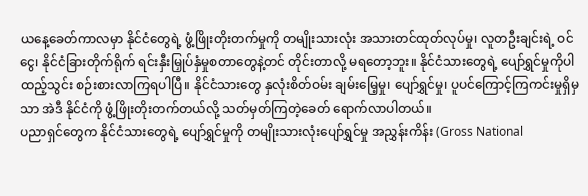ယနေ့ခေတ်ကာလမှာ နိုင်ငံတွေရဲ့ ဖွံ့ဖြိုးတိုးတက်မှုကို တမျိုးသားလုံး အသားတင်ထုတ်လုပ်မှု၊ လူတဦးချင်းရဲ့ ဝင်ငွေ၊ နိုင်ငံခြားတိုက်ရိုက် ရင်းနှီးမြှုပ်နှံမှုစတာတွေနဲ့တင် တိုင်းတာလို့ မရတော့ဘူး။ နိုင်ငံသားတွေရဲ့ ပျော်ရွှင်မှုကိုပါ ထည့်သွင်း စဉ်းစားလာကြရပါပြီ။ နိုင်ငံသားတွေ နှလုံးစိတ်ဝမ်း ချမ်းမြေ့မှု၊ ပျော်ရွှင်မှု၊ ပူပင်ကြောင့်ကြကင်းမှုရှိမှသာ အဲဒီ နိုင်ငံကို ဖွံ့ဖြိုးတိုးတက်တယ်လို့ သတ်မှတ်ကြတဲ့ခေတ် ရောက်လာပါတယ်။
ပညာရှင်တွေက နိုင်ငံသားတွေရဲ့ ပျော်ရွှင်မှုကို တမျိုးသားလုံးပျော်ရွှင်မှု အညွှန်းကိန်း (Gross National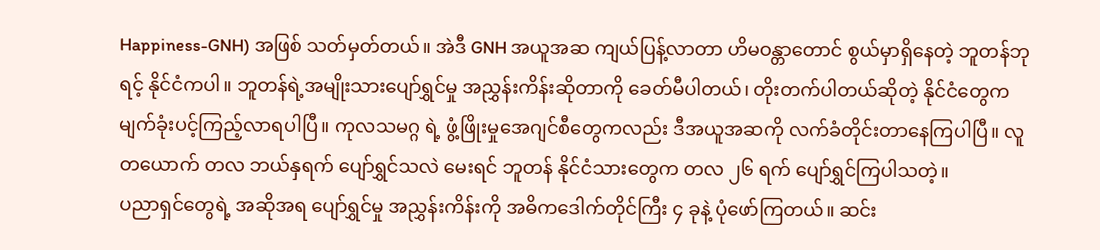Happiness-GNH) အဖြစ် သတ်မှတ်တယ်။ အဲဒီ GNH အယူအဆ ကျယ်ပြန့်လာတာ ဟိမဝန္တာတောင် စွယ်မှာရှိနေတဲ့ ဘူတန်ဘုရင့် နိုင်ငံကပါ။ ဘူတန်ရဲ့အမျိုးသားပျော်ရွှင်မှု အညွှန်းကိန်းဆိုတာကို ခေတ်မီပါတယ်၊ တိုးတက်ပါတယ်ဆိုတဲ့ နိုင်ငံတွေက မျက်ခုံးပင့်ကြည့်လာရပါပြီ။ ကုလသမဂ္ဂ ရဲ့ ဖွံ့ဖြိုးမှုအေဂျင်စီတွေကလည်း ဒီအယူအဆကို လက်ခံတိုင်းတာနေကြပါပြီ။ လူတယောက် တလ ဘယ်နှရက် ပျော်ရွှင်သလဲ မေးရင် ဘူတန် နိုင်ငံသားတွေက တလ ၂၆ ရက် ပျော်ရွှင်ကြပါသတဲ့။
ပညာရှင်တွေရဲ့ အဆိုအရ ပျော်ရွှင်မှု အညွှန်းကိန်းကို အဓိကဒေါက်တိုင်ကြီး ၄ ခုနဲ့ ပုံဖော်ကြတယ်။ ဆင်း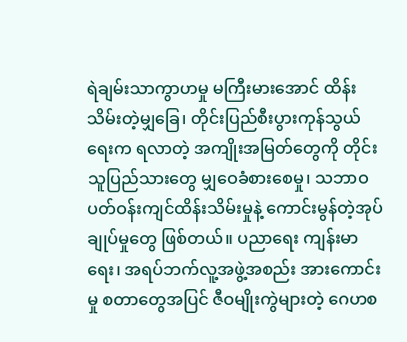ရဲချမ်းသာကွာဟမှု မကြီးမားအောင် ထိန်းသိမ်းတဲ့မျှခြေ၊ တိုင်းပြည်စီးပွားကုန်သွယ်ရေးက ရလာတဲ့ အကျိုးအမြတ်တွေကို တိုင်းသူပြည်သားတွေ မျှဝေခံစားစေမှု၊ သဘာဝပတ်ဝန်းကျင်ထိန်းသိမ်းမှုနဲ့ ကောင်းမွန်တဲ့အုပ်ချုပ်မှုတွေ ဖြစ်တယ်။ ပညာရေး ကျန်းမာရေး၊ အရပ်ဘက်လူ့အဖွဲ့အစည်း အားကောင်း မှု စတာတွေအပြင် ဇီဝမျိုးကွဲများတဲ့ ဂေဟစ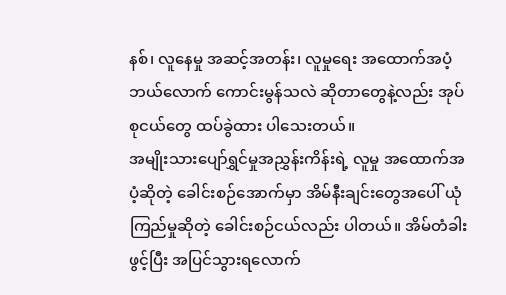နစ်၊ လူနေမှု အဆင့်အတန်း၊ လူမှုရေး အထောက်အပံ့ ဘယ်လောက် ကောင်းမွန်သလဲ ဆိုတာတွေနဲ့လည်း အုပ်စုငယ်တွေ ထပ်ခွဲထား ပါသေးတယ်။
အမျိုးသားပျော်ရွှင်မှုအညွှန်းကိန်းရဲ့ လူမှု အထောက်အပံ့ဆိုတဲ့ ခေါင်းစဉ်အောက်မှာ အိမ်နီးချင်းတွေအပေါ် ယုံကြည်မှုဆိုတဲ့ ခေါင်းစဉ်ငယ်လည်း ပါတယ်။ အိမ်တံခါးဖွင့်ပြီး အပြင်သွားရလောက်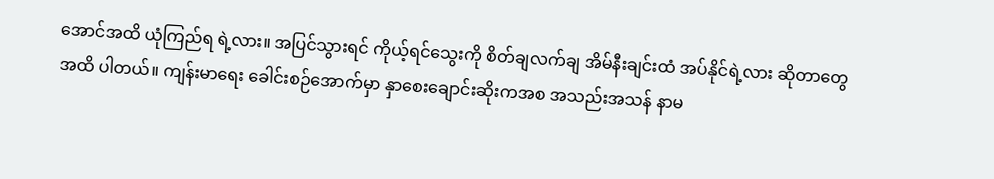အောင်အထိ ယုံကြည်ရ ရဲ့လား။ အပြင်သွားရင် ကိုယ့်ရင်သွေးကို စိတ်ချလက်ချ အိမ်နီးချင်းထံ အပ်နိုင်ရဲ့လား ဆိုတာတွေအထိ ပါတယ်။ ကျန်းမာရေး ခေါင်းစဉ်အောက်မှာ နှာစေးချောင်းဆိုးကအစ အသည်းအသန် နာမ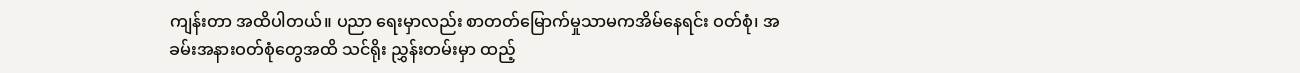ကျန်းတာ အထိပါတယ်။ ပညာ ရေးမှာလည်း စာတတ်မြောက်မှုသာမကအိမ်နေရင်း ဝတ်စုံ၊ အခမ်းအနားဝတ်စုံတွေအထိ သင်ရိုး ညွှန်းတမ်းမှာ ထည့်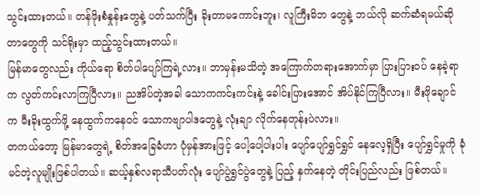သွင်းထားတယ်။ တန်ဖိုးစံနှုန်းတွေနဲ့ ပတ်သက်ပြီး ခိုးတာမကောင်းဘူး၊ လူကြီးမိဘ တွေနဲ့ ဘယ်လို ဆက်ဆံရမယ်ဆိုတာတွေကို သင်ရိုးမှာ ထည့်သွင်းထားတယ်။
မြန်မာတွေလည်း ကိုယ်ရော စိတ်ပါပျော်ကြရဲ့လား။ ဘာမှန်းမသိတဲ့ အကြောက်တရားအောက်မှာ ပြားပြားဝပ် နေခဲ့ရာက လွတ်ကင်းလာကြပြီလား။ ညအိပ်တဲ့အခါ သောကကင်းကင်းနဲ့ ခေါင်းပြားအောင် အိပ်နိုင်ကြပြီလား။ မီးဖိုချောင်က မီးခိုးထွက်ဖို့ နေထွက်ကနေဝင် သောကဗျာပါဒတွေနဲ့ လုံးချာ လိုက်နေတုန်းပဲလား။
တကယ်တော့ မြန်မာတွေရဲ့ စိတ်အခြေခံဟာ ပုံမှန်အားဖြင့် ပေါ့ပေါ့ပါးပါး ပျော်ပျော်ရွှင်ရွှင် နေလေ့ရှိပြီး ပျော်ရွှင်မှုကို ခုံမင်တဲ့လူမျိုးဖြစ်ပါတယ်။ ဆယ့်နှစ်လရာသီပတ်လုံး ပျော်ပွဲရွှင်ပွဲတွေနဲ့ ပြည့် နှက်နေတဲ့ တိုင်းပြည်လည်း ဖြစ်တယ်။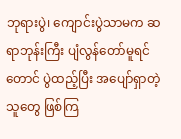ဘုရားပွဲ၊ ကျောင်းပွဲသာမက ဆရာဘုန်းကြီး ပျံလွန်တော်မူရင် တောင် ပွဲထည့်ပြီး အပျော်ရှာတဲ့သူတွေ ဖြစ်ကြ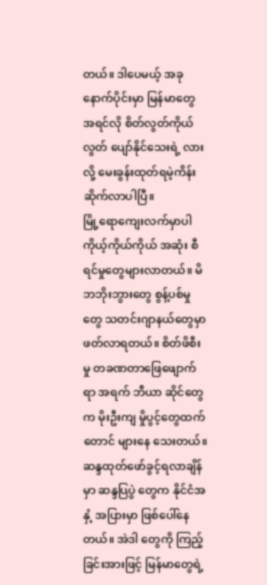တယ်။ ဒါပေမယ့် အခုနောက်ပိုင်းမှာ မြန်မာတွေ အရင်လို စိတ်လွတ်ကိုယ်လွတ် ပျော်နိုင်သေးရဲ့ လားလို့ မေးခွန်းထုတ်ရမဲ့ကိန်းဆိုက်လာပါပြီ။
မြို့ရောကျေးလက်မှာပါ ကိုယ့်ကိုယ်ကိုယ် အဆုံး စီရင်မှုတွေများလာတယ်။ မိဘဘိုးဘွားတွေ စွန့်ပစ်မှုတွေ သတင်းဂျာနယ်တွေမှာ ဖတ်လာရတယ်။ စိတ်ဖိစီးမှု တခဏတာဖြေဖျောက်ရာ အရက် ဘီယာ ဆိုင်တွေက မိုးဦးကျ မှိုပွင့်တွေထက်တောင် များနေ သေးတယ်။ ဆန္ဒထုတ်ဖော်ခွင့်ရလာချိန်မှာ ဆန္ဒပြပွဲ တွေက နိုင်ငံအနှံ့ အပြားမှာ ဖြစ်ပေါ်နေတယ်။ အဲဒါ တွေကို ကြည့်ခြင်းအားဖြင့် မြန်မာတွေရဲ့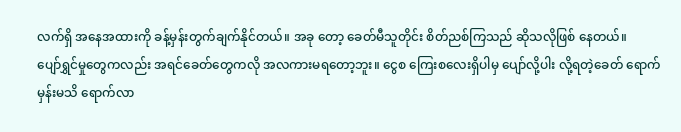လက်ရှိ အနေအထားကို ခန့်မှန်းတွက်ချက်နိုင်တယ်။ အခု တော့ ခေတ်မီသူတိုင်း စိတ်ညစ်ကြသည် ဆိုသလိုဖြစ် နေတယ်။
ပျော်ရွှင်မှုတွေကလည်း အရင်ခေတ်တွေကလို အလကားမရတော့ဘူး။ ငွေစ ကြေးစလေးရှိပါမှ ပျော်လို့ပါး လို့ရတဲ့ခေတ် ရောက်မှန်းမသိ ရောက်လာ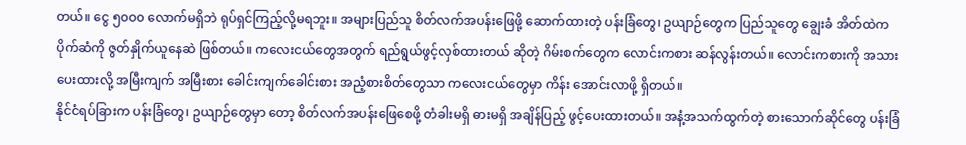တယ်။ ငွေ ၅၀ဝ၀ လောက်မရှိဘဲ ရုပ်ရှင်ကြည့်လို့မရဘူး။ အများပြည်သူ စိတ်လက်အပန်းဖြေဖို့ ဆောက်ထားတဲ့ ပန်းခြံတွေ၊ ဥယျာဉ်တွေက ပြည်သူတွေ ချွေးခံ အိတ်ထဲက ပိုက်ဆံကို ဇွတ်နှိုက်ယူနေဆဲ ဖြစ်တယ်။ ကလေးငယ်တွေအတွက် ရည်ရွယ်ဖွင့်လှစ်ထားတယ် ဆိုတဲ့ ဂိမ်းစက်တွေက လောင်းကစား ဆန်လွန်းတယ်။ လောင်းကစားကို အသားပေးထားလို့ အမြီးကျက် အမြီးစား ခေါင်းကျက်ခေါင်းစား အညံ့စားစိတ်တွေသာ ကလေးငယ်တွေမှာ ကိန်း အောင်းလာဖို့ ရှိတယ်။
နိုင်ငံရပ်ခြားက ပန်းခြံတွေ၊ ဥယျာဉ်တွေမှာ တော့ စိတ်လက်အပန်းဖြေစေဖို့ တံခါးမရှိ ဓားမရှိ အချိန်ပြည့် ဖွင့်ပေးထားတယ်။ အနံ့အသက်ထွက်တဲ့ စားသောက်ဆိုင်တွေ ပန်းခြံ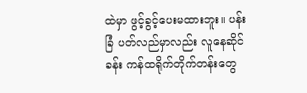ထဲမှာ ဖွင့်ခွင့်ပေးမထားဘူး။ ပန်းခြံ ပတ်လည်မှာလည်း လူနေဆိုင်ခန်း ကန်ထရိုက်တိုက်တန်းတွေ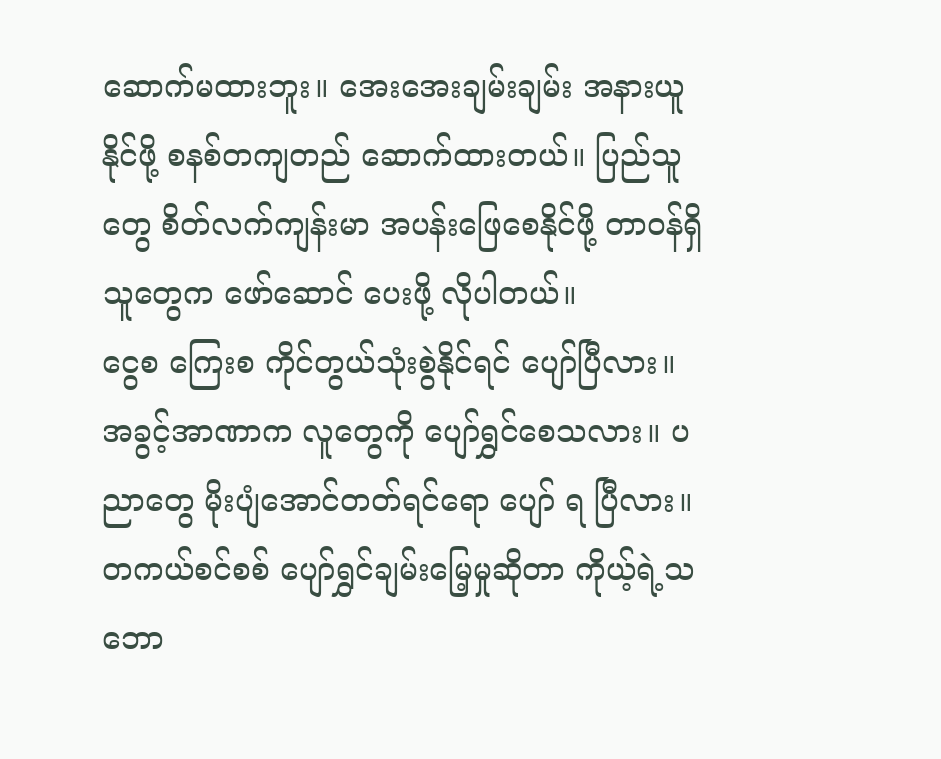ဆောက်မထားဘူး။ အေးအေးချမ်းချမ်း အနားယူနိုင်ဖို့ စနစ်တကျတည် ဆောက်ထားတယ်။ ပြည်သူတွေ စိတ်လက်ကျန်းမာ အပန်းဖြေစေနိုင်ဖို့ တာဝန်ရှိသူတွေက ဖော်ဆောင် ပေးဖို့ လိုပါတယ်။
ငွေစ ကြေးစ ကိုင်တွယ်သုံးစွဲနိုင်ရင် ပျော်ပြီလား။ အခွင့်အာဏာက လူတွေကို ပျော်ရွှင်စေသလား။ ပညာတွေ မိုးပျံအောင်တတ်ရင်ရော ပျော် ရ ပြီလား။ တကယ်စင်စစ် ပျော်ရွှင်ချမ်းမြေ့မှုဆိုတာ ကိုယ့်ရဲ့သဘော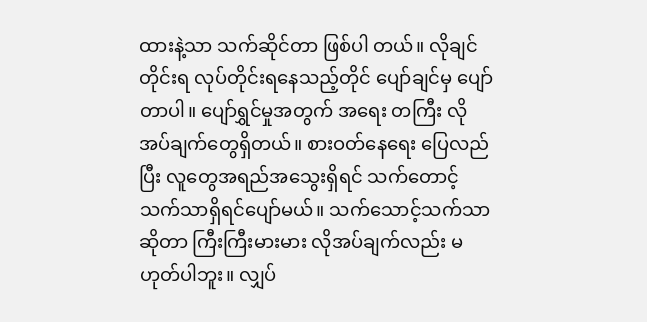ထားနဲ့သာ သက်ဆိုင်တာ ဖြစ်ပါ တယ်။ လိုချင်တိုင်းရ လုပ်တိုင်းရနေသည့်တိုင် ပျော်ချင်မှ ပျော်တာပါ။ ပျော်ရွှင်မှုအတွက် အရေး တကြီး လိုအပ်ချက်တွေရှိတယ်။ စားဝတ်နေရေး ပြေလည်ပြီး လူတွေအရည်အသွေးရှိရင် သက်တောင့် သက်သာရှိရင်ပျော်မယ်။ သက်သောင့်သက်သာဆိုတာ ကြီးကြီးမားမား လိုအပ်ချက်လည်း မဟုတ်ပါဘူး။ လျှပ်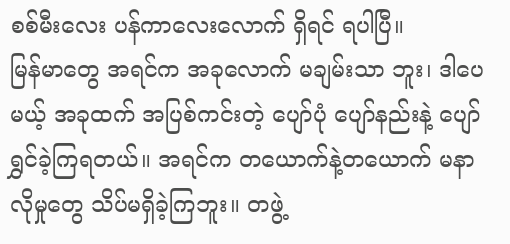စစ်မီးလေး ပန်ကာလေးလောက် ရှိရင် ရပါပြီ။
မြန်မာတွေ အရင်က အခုလောက် မချမ်းသာ ဘူး၊ ဒါပေမယ့် အခုထက် အပြစ်ကင်းတဲ့ ပျော်ပုံ ပျော်နည်းနဲ့ ပျော်ရွှင်ခဲ့ကြရတယ်။ အရင်က တယောက်နဲ့တယောက် မနာလိုမှုတွေ သိပ်မရှိခဲ့ကြဘူး။ တဖွဲ့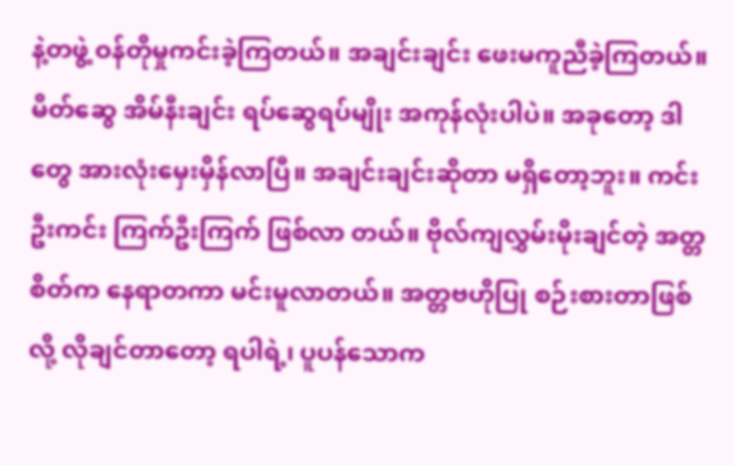နဲ့တဖွဲ့ ဝန်တိုမှုကင်းခဲ့ကြတယ်။ အချင်းချင်း ဖေးမကူညီခဲ့ကြတယ်။ မိတ်ဆွေ အိမ်နီးချင်း ရပ်ဆွေရပ်မျိုး အကုန်လုံးပါပဲ။ အခုတော့ ဒါတွေ အားလုံးမှေးမှိန်လာပြီ။ အချင်းချင်းဆိုတာ မရှိတော့ဘူး။ ကင်းဦးကင်း ကြက်ဦးကြက် ဖြစ်လာ တယ်။ ဗိုလ်ကျလွှမ်းမိုးချင်တဲ့ အတ္တစိတ်က နေရာတကာ မင်းမူလာတယ်။ အတ္တဗဟိုပြု စဉ်းစားတာဖြစ်လို့ လိုချင်တာတော့ ရပါရဲ့၊ ပူပန်သောက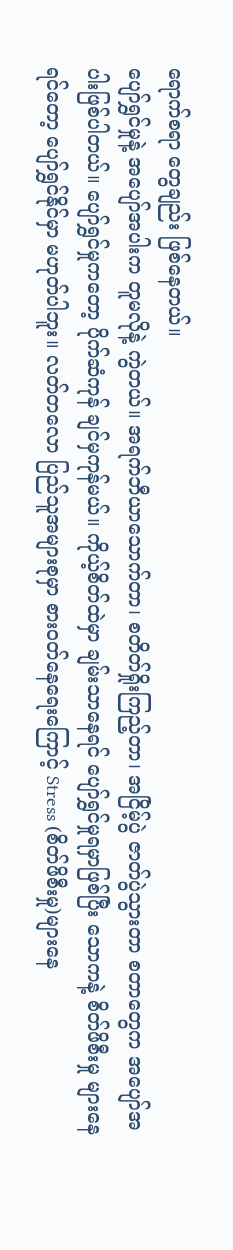ရောက်စရာ တွေချည်း ဖြစ်နေတယ်။
ပျော်ရွှင်မှုနဲ့ အပျော်အပါးက တူမလိုနဲ့ ကွဲတယ်။ အရက်ဘီယာသောက်တာ၊ စတိတ်ရှိုးကြည့်တာ၊ အငြိမ့်ပွဲ ဇာတ်ပွဲသွားတာ စတာတွေက အပျော်အပါးဖြစ်ပါတယ်။ ပျော်ရွှင်မှုကတော့ ပိုက်ဆံကုန် ချင်မှကုန်မယ်။ ကိုယ့်စိတ်ထဲမှာ ချမ်းသာနေရင် ပျော်ရွှင်မှုရမှာဖြစ်ပြီး သောကနဲ့ စိတ်ဖိစီးမှု များနေ ရင်တော့ ပျော်ရွှင်နိုင်မှာ မဟုတ်ပါဘူး။ လတ်တလော ပြည်သူအများစုမှာ စားဝတ်နေရေးကြောင့် Stress (စိတ်ဖိစီးမှု)များနေ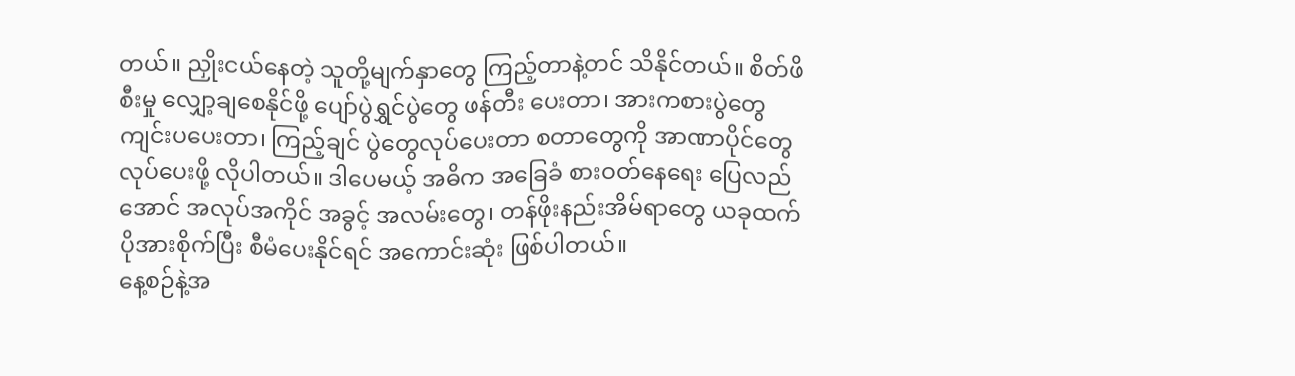တယ်။ ညှိုးငယ်နေတဲ့ သူတို့မျက်နှာတွေ ကြည့်တာနဲ့တင် သိနိုင်တယ်။ စိတ်ဖိစီးမှု လျှော့ချစေနိုင်ဖို့ ပျော်ပွဲရွှင်ပွဲတွေ ဖန်တီး ပေးတာ၊ အားကစားပွဲတွေ ကျင်းပပေးတာ၊ ကြည့်ချင် ပွဲတွေလုပ်ပေးတာ စတာတွေကို အာဏာပိုင်တွေ လုပ်ပေးဖို့ လိုပါတယ်။ ဒါပေမယ့် အဓိက အခြေခံ စားဝတ်နေရေး ပြေလည်အောင် အလုပ်အကိုင် အခွင့် အလမ်းတွေ၊ တန်ဖိုးနည်းအိမ်ရာတွေ ယခုထက် ပိုအားစိုက်ပြီး စီမံပေးနိုင်ရင် အကောင်းဆုံး ဖြစ်ပါတယ်။
နေ့စဉ်နဲ့အ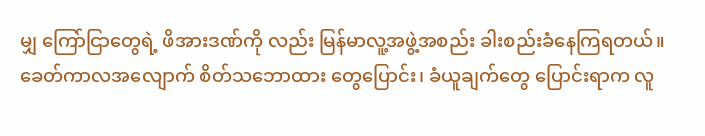မျှ ကြော်ငြာတွေရဲ့ ဖိအားဒဏ်ကို လည်း မြန်မာလူ့အဖွဲ့အစည်း ခါးစည်းခံနေကြရတယ်။ ခေတ်ကာလအလျောက် စိတ်သဘောထား တွေပြောင်း၊ ခံယူချက်တွေ ပြောင်းရာက လူ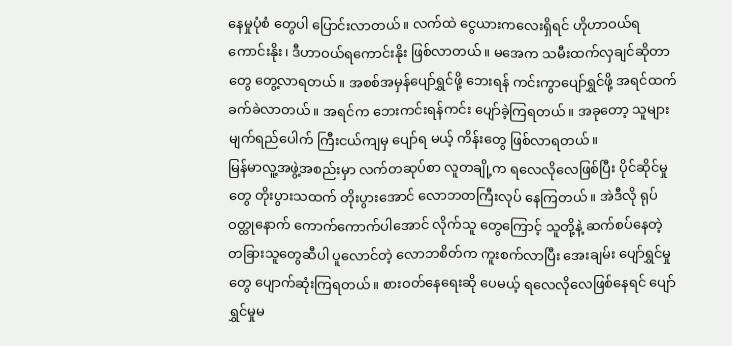နေမှုပုံစံ တွေပါ ပြောင်းလာတယ်။ လက်ထဲ ငွေယားကလေးရှိရင် ဟိုဟာဝယ်ရကောင်းနိုး၊ ဒီဟာဝယ်ရကောင်းနိုး ဖြစ်လာတယ်။ မအေက သမီးထက်လှချင်ဆိုတာတွေ တွေ့လာရတယ်။ အစစ်အမှန်ပျော်ရွှင်ဖို့ ဘေးရန် ကင်းကွာပျော်ရွှင်ဖို့ အရင်ထက် ခက်ခဲလာတယ်။ အရင်က ဘေးကင်းရန်ကင်း ပျော်ခဲ့ကြရတယ်။ အခုတော့ သူများ မျက်ရည်ပေါက် ကြီးငယ်ကျမှ ပျော်ရ မယ့် ကိန်းတွေ ဖြစ်လာရတယ်။
မြန်မာလူ့အဖွဲ့အစည်းမှာ လက်တဆုပ်စာ လူတချို့က ရလေလိုလေဖြစ်ပြီး ပိုင်ဆိုင်မှုတွေ တိုးပွားသထက် တိုးပွားအောင် လောဘတကြီးလုပ် နေကြတယ်။ အဲဒီလို ရုပ်ဝတ္ထုနောက် ကောက်ကောက်ပါအောင် လိုက်သူ တွေကြောင့် သူတို့နဲ့ ဆက်စပ်နေတဲ့ တခြားသူတွေဆီပါ ပူလောင်တဲ့ လောဘစိတ်က ကူးစက်လာပြီး အေးချမ်း ပျော်ရွှင်မှုတွေ ပျောက်ဆုံးကြရတယ်။ စားဝတ်နေရေးဆို ပေမယ့် ရလေလိုလေဖြစ်နေရင် ပျော်ရွှင်မှုမ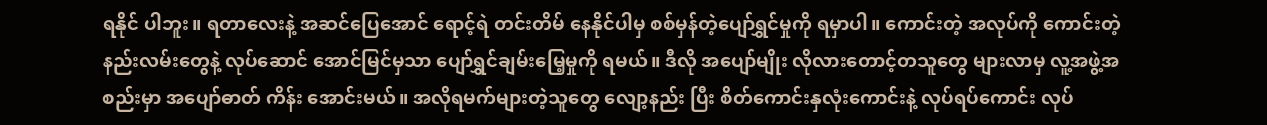ရနိုင် ပါဘူး။ ရတာလေးနဲ့ အဆင်ပြေအောင် ရောင့်ရဲ တင်းတိမ် နေနိုင်ပါမှ စစ်မှန်တဲ့ပျော်ရွှင်မှုကို ရမှာပါ။ ကောင်းတဲ့ အလုပ်ကို ကောင်းတဲ့နည်းလမ်းတွေနဲ့ လုပ်ဆောင် အောင်မြင်မှသာ ပျော်ရွှင်ချမ်းမြေ့မှုကို ရမယ်။ ဒီလို အပျော်မျိုး လိုလားတောင့်တသူတွေ များလာမှ လူ့အဖွဲ့အစည်းမှာ အပျော်ဓာတ် ကိန်း အောင်းမယ်။ အလိုရမက်များတဲ့သူတွေ လျော့နည်း ပြီး စိတ်ကောင်းနှလုံးကောင်းနဲ့ လုပ်ရပ်ကောင်း လုပ်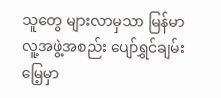သူတွေ များလာမှသာ မြန်မာလူ့အဖွဲ့အစည်း ပျော်ရွှင်ချမ်းမြေ့မှာ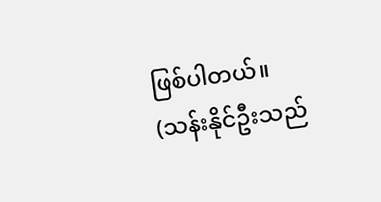ဖြစ်ပါတယ်။
(သန်းနိုင်ဦးသည်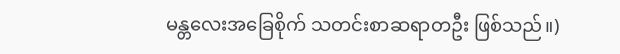မန္တလေးအခြေစိုက် သတင်းစာဆရာတဦး ဖြစ်သည်။)